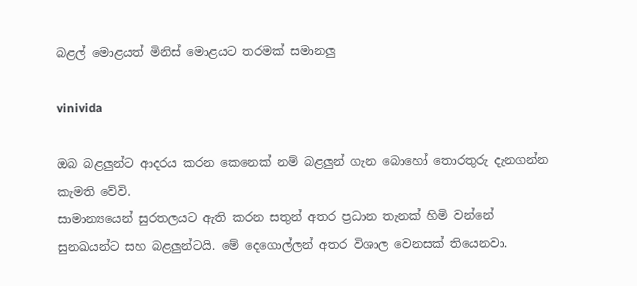බළල් මොළයත් මිනිස් මොළයට තරමක් සමානලු

vinivida

ඔබ බළලුන්ට ආදරය කරන කෙනෙක් නම් බළලුන් ගැන බොහෝ තොරතුරු දැනගන්න කැමති වේවි.
සාමාන්‍යයෙන් සුරතලයට ඇති කරන සතුන් අතර ප්‍රධාන තැනක් හිමි වන්නේ සුනඛයන්ට සහ බළලුන්ටයි. මේ දෙගොල්ලන් අතර විශාල වෙනසක් තියෙනවා.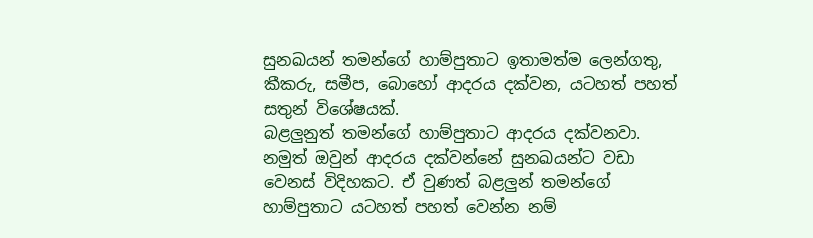සුනඛයන් තමන්ගේ හාම්පුතාට ඉතාමත්ම ලෙන්ගතු, කීකරු, සමීප, බොහෝ ආදරය දක්වන, යටහත් පහත් සතුන් විශේෂයක්.
බළලුනුත් තමන්ගේ හාම්පුතාට ආදරය දක්වනවා. නමුත් ඔවුන් ආදරය දක්වන්නේ සුනඛයන්ට වඩා වෙනස් විදිහකට. ඒ වුණත් බළලුන් තමන්ගේ හාම්පුතාට යටහත් පහත් වෙන්න නම්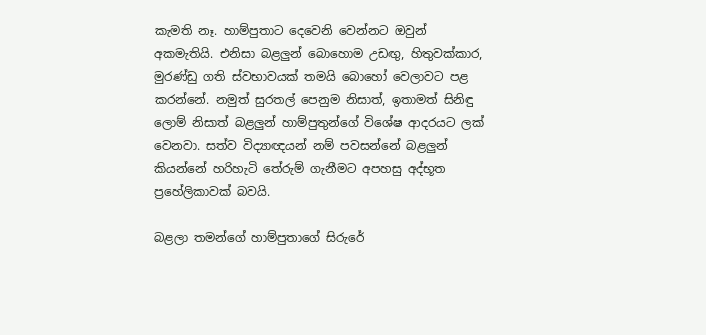කැමති නෑ. හාම්පුතාට දෙවෙනි වෙන්නට ඔවුන් අකමැතියි. එනිසා බළලුන් බොහොම උඩඟු, හිතුවක්කාර, මුරණ්ඩු ගති ස්වභාවයක් තමයි බොහෝ වෙලාවට පළ කරන්නේ. නමුත් සුරතල් පෙනුම නිසාත්, ඉතාමත් සිනිඳු ලොම් නිසාත් බළලුන් හාම්පුතුන්ගේ විශේෂ ආදරයට ලක් වෙනවා. සත්ව විද්‍යාඥයන් නම් පවසන්නේ බළලුන් කියන්නේ හරිහැටි තේරුම් ගැනීමට අපහසු අද්භූත ප්‍රහේලිකාවක් බවයි.

බළලා තමන්ගේ හාම්පුතාගේ සිරුරේ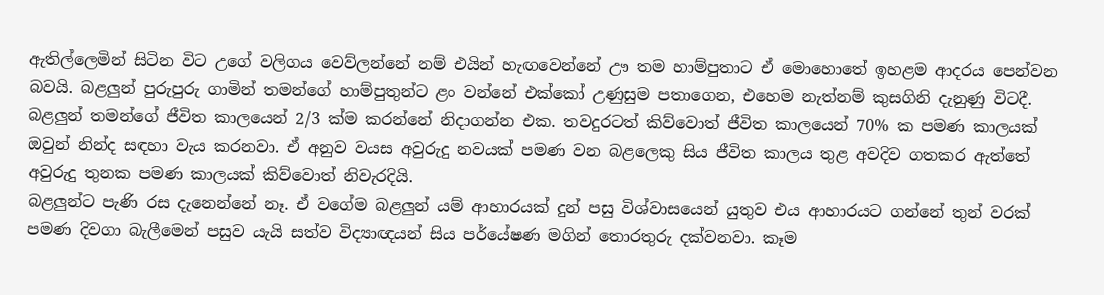ඇතිල්ලෙමින් සිටින විට උගේ වලිගය වෙව්ලන්නේ නම් එයින් හැඟවෙන්නේ ඌ තම හාම්පුතාට ඒ මොහොතේ ඉහළම ආදරය පෙන්වන බවයි. බළලුන් පුරුපුරු ගාමින් තමන්ගේ හාම්පුතුන්ට ළං වන්නේ එක්කෝ උණුසුම පතාගෙන, එහෙම නැත්නම් කුසගිනි දැනුණු විටදී.
බළලුන් තමන්ගේ ජීවිත කාලයෙන් 2/3 ක්ම කරන්නේ නිදාගන්න එක. තවදුරටත් කිව්වොත් ජීවිත කාලයෙන් 70% ක පමණ කාලයක් ඔවුන් නින්ද සඳහා වැය කරනවා. ඒ අනුව වයස අවුරුදු නවයක් පමණ වන බළලෙකු සිය ජීවිත කාලය තුළ අවදිව ගතකර ඇත්තේ අවුරුදු තුනක පමණ කාලයක් කිව්වොත් නිවැරදියි.
බළලුන්ට පැණි රස දැනෙන්නේ නෑ. ඒ වගේම බළලුන් යම් ආහාරයක් දුන් පසු විශ්වාසයෙන් යුතුව එය ආහාරයට ගන්නේ තුන් වරක් පමණ දිවගා බැලීමෙන් පසුව යැයි සත්ව විද්‍යාඥයන් සිය පර්යේෂණ මගින් තොරතුරු දක්වනවා. කෑම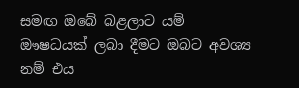සමඟ ඔබේ බළලාට යම් ඖෂධයක් ලබා දීමට ඔබට අවශ්‍ය නම් එය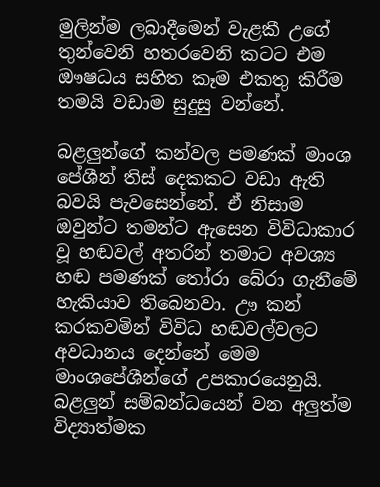මුලින්ම ලබාදීමෙන් වැළකී උගේ තුන්වෙනි හතරවෙනි කටට එම ඖෂධය සහිත කෑම එකතු කිරීම තමයි වඩාම සුදුසු වන්නේ.

බළලුන්ගේ කන්වල පමණක් මාංශ පේශීන් තිස් දෙකකට වඩා ඇති බවයි පැවසෙන්නේ. ඒ නිසාම ඔවුන්ට තමන්ට ඇසෙන විවිධාකාර වූ හඬවල් අතරින් තමාට අවශ්‍ය හඬ පමණක් තෝරා බේරා ගැනීමේ හැකියාව තිබෙනවා. ඌ කන් කරකවමින් විවිධ හඬවල්වලට අවධානය දෙන්නේ මෙම මාංශපේශීන්ගේ උපකාරයෙනුයි.
බළලුන් සම්බන්ධයෙන් වන අලුත්ම විද්‍යාත්මක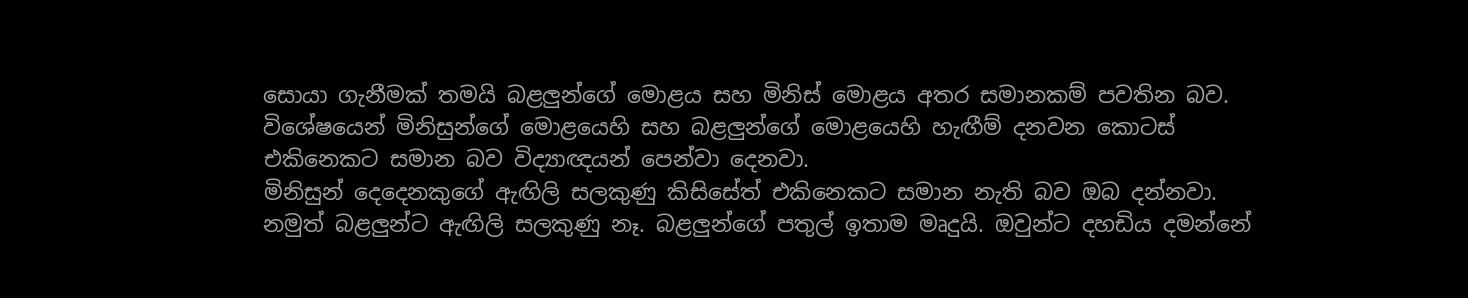සොයා ගැනීමක් තමයි බළලුන්ගේ මොළය සහ මිනිස් මොළය අතර සමානකම් පවතින බව. විශේෂයෙන් මිනිසුන්ගේ මොළයෙහි සහ බළලුන්ගේ මොළයෙහි හැඟීම් දනවන කොටස් එකිනෙකට සමාන බව විද්‍යාඥයන් පෙන්වා දෙනවා.
මිනිසුන් දෙදෙනකුගේ ඇඟිලි සලකුණු කිසිසේත් එකිනෙකට සමාන නැති බව ඔබ දන්නවා. නමුත් බළලුන්ට ඇඟිලි සලකුණු නෑ. බළලුන්ගේ පතුල් ඉතාම මෘදුයි. ඔවුන්ට දහඩිය දමන්නේ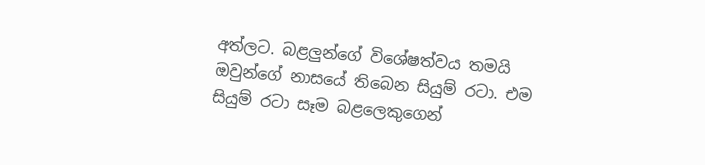අත්ලට. බළලුන්ගේ විශේෂත්වය තමයි ඔවුන්ගේ නාසයේ තිබෙන සියුම් රටා. එම සියුම් රටා සෑම බළලෙකුගෙන්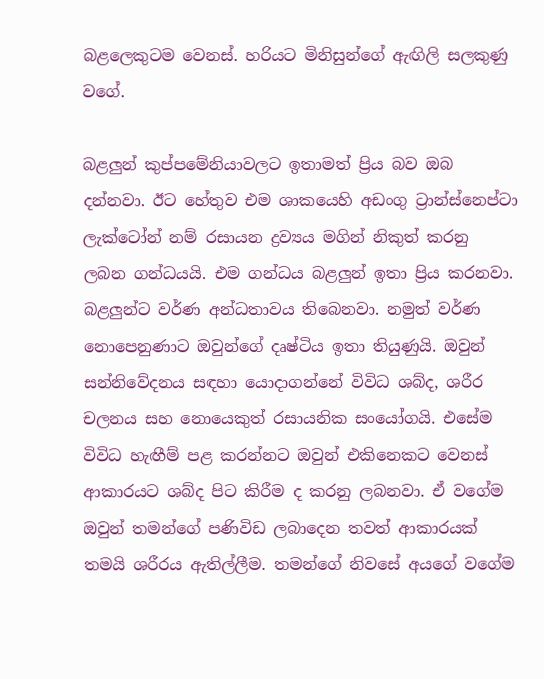බළලෙකුටම වෙනස්. හරියට මිනිසුන්ගේ ඇඟිලි සලකුණු වගේ.

බළලුන් කුප්පමේනියාවලට ඉතාමත් ප්‍රිය බව ඔබ දන්නවා. ඊට හේතුව එම ශාකයෙහි අඩංගු ට්‍රාන්ස්නෙප්ටා ලැක්ටෝන් නම් රසායන ද්‍රව්‍යය මගින් නිකුත් කරනු ලබන ගන්ධයයි. එම ගන්ධය බළලුන් ඉතා ප්‍රිය කරනවා.
බළලුන්ට වර්ණ අන්ධතාවය තිබෙනවා. නමුත් වර්ණ නොපෙනුණාට ඔවුන්ගේ දෘෂ්ටිය ඉතා තියුණුයි. ඔවුන් සන්නිවේදනය සඳහා යොදාගන්නේ විවිධ ශබ්ද, ශරීර චලනය සහ නොයෙකුත් රසායනික සංයෝගයි. එසේම විවිධ හැඟීම් පළ කරන්නට ඔවුන් එකිනෙකට වෙනස් ආකාරයට ශබ්ද පිට කිරීම ද කරනු ලබනවා. ඒ වගේම ඔවුන් තමන්ගේ පණිවිඩ ලබාදෙන තවත් ආකාරයක් තමයි ශරීරය ඇතිල්ලීම. තමන්ගේ නිවසේ අයගේ වගේම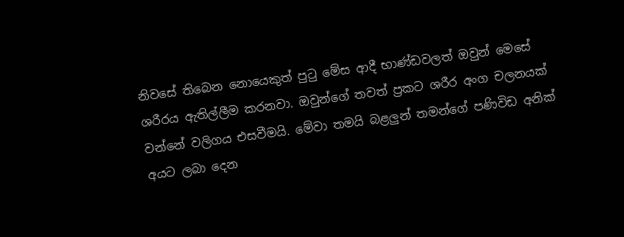නිවසේ තිබෙන නොයෙකුත් පුටු මේස ආදී භාණ්ඩවලත් ඔවුන් මෙසේ ශරීරය ඇතිල්ලීම කරනවා. ඔවුන්ගේ තවත් ප්‍රකට ශරීර අංග චලනයක් වන්නේ වලිගය එසවීමයි. මේවා තමයි බළලුන් තමන්ගේ පණිවිඩ අනික් අයට ලබා දෙන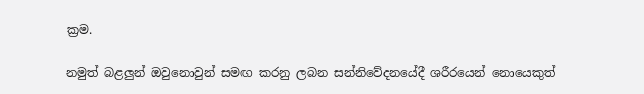ක්‍රම.

නමුත් බළලුන් ඔවුනොවුන් සමඟ කරනු ලබන සන්නිවේදනයේදී ශරීරයෙන් නොයෙකුත්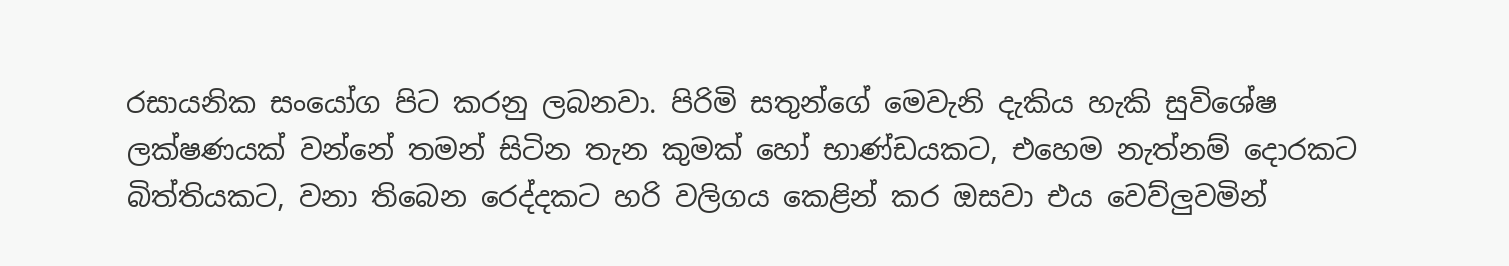රසායනික සංයෝග පිට කරනු ලබනවා. පිරිමි සතුන්ගේ මෙවැනි දැකිය හැකි සුවිශේෂ ලක්ෂණයක් වන්නේ තමන් සිටින තැන කුමක් හෝ භාණ්ඩයකට, එහෙම නැත්නම් දොරකට බිත්තියකට, වනා තිබෙන රෙද්දකට හරි වලිගය කෙළින් කර ඔසවා එය වෙව්ලුවමින්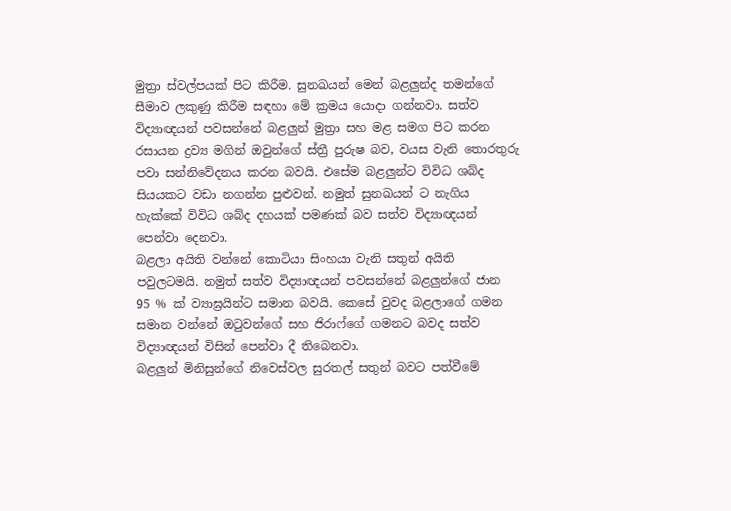මුත්‍රා ස්වල්පයක් පිට කිරීම. සුනඛයන් මෙන් බළලුන්ද තමන්ගේ සීමාව ලකුණු කිරීම සඳහා මේ ක්‍රමය යොදා ගන්නවා. සත්ව විද්‍යාඥයන් පවසන්නේ බළලුන් මුත්‍රා සහ මළ සමග පිට කරන රසායන ද්‍රව්‍ය මගින් ඔවුන්ගේ ස්ත්‍රී පුරුෂ බව, වයස වැනි තොරතුරු පවා සන්නිවේදනය කරන බවයි. එසේම බළලුන්ට විවිධ ශබ්ද සියයකට වඩා නගන්න පුළුවන්. නමුත් සුනඛයන් ට නැගිය හැක්කේ විවිධ ශබ්ද දහයක් පමණක් බව සත්ව විද්‍යාඥයන් පෙන්වා දෙනවා.
බළලා අයිති වන්නේ කොටියා සිංහයා වැනි සතුන් අයිති පවුලටමයි. නමුත් සත්ව විද්‍යාඥයන් පවසන්නේ බළලුන්ගේ ජාන 95 % ක් ව්‍යාඝ්‍රයින්ට සමාන බවයි. කෙසේ වුවද බළලාගේ ගමන සමාන වන්නේ ඔටුවන්ගේ සහ ජිරාෆ්ගේ ගමනට බවද සත්ව විද්‍යාඥයන් විසින් පෙන්වා දී තිබෙනවා.
බළලුන් මිනිසුන්ගේ නිවෙස්වල සුරතල් සතුන් බවට පත්වීමේ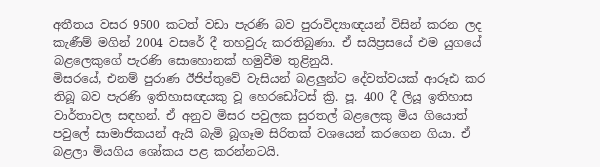අතීතය වසර 9500 කටත් වඩා පැරණි බව පුරාවිද්‍යාඥයන් විසින් කරන ලද කැණීම් මගින් 2004 වසරේ දී තහවුරු කරතිබුණා. ඒ සයිප්‍රසයේ එම යුගයේ බළලෙකුගේ පැරණි සොහොනක් හමුවීම තුළිනුයි.
මිසරයේ, එනම් පුරාණ ඊජිප්තුවේ වැසියන් බළලුන්ට දේවත්වයක් ආරූඪ කර තිබූ බව පැරණි ඉතිහාසඥයකු වූ හෙරඩෝටස් ක්‍රි. පූ. 400 දී ලියූ ඉතිහාස වාර්තාවල සඳහන්. ඒ අනුව මිසර පවුලක සුරතල් බළලෙකු මිය ගියොත් පවුලේ සාමාජිකයන් ඇයි බැමි බූගෑම සිරිතක් වශයෙන් කරගෙන ගියා. ඒ බළලා මියගිය ශෝකය පළ කරන්නටයි.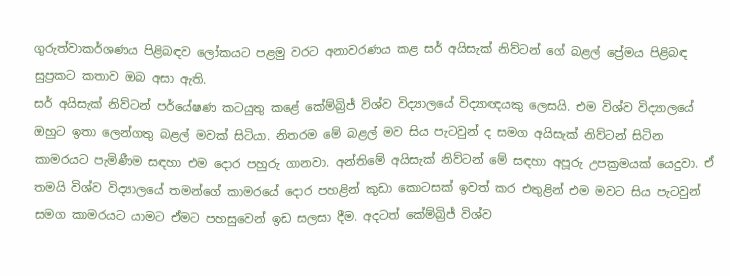ගුරුත්වාකර්ශණය පිළිබඳව ලෝකයට පළමු වරට අනාවරණය කළ සර් අයිසැක් නිව්ටන් ගේ බළල් ප්‍රේමය පිළිබඳ සුප්‍රකට කතාව ඔබ අසා ඇති.
සර් අයිසැක් නිව්ටන් පර්යේෂණ කටයුතු කළේ කේම්බ්‍රිජ් විශ්ව විද්‍යාලයේ විද්‍යාඥයකු ලෙසයි. එම විශ්ව විද්‍යාලයේ ඔහුට ඉතා ලෙන්ගතු බළල් මවක් සිටියා. නිතරම මේ බළල් මව සිය පැටවුන් ද සමග අයිසැක් නිව්ටන් සිටින කාමරයට පැමිණීම සඳහා එම දොර පහුරු ගානවා. අන්තිමේ අයිසැක් නිව්ටන් මේ සඳහා අපූරු උපක්‍රමයක් යෙදුවා. ඒ තමයි විශ්ව විද්‍යාලයේ තමන්ගේ කාමරයේ දොර පහළින් කුඩා කොටසක් ඉවත් කර එතුළින් එම මවට සිය පැටවුන් සමග කාමරයට යාමට ඒමට පහසුවෙන් ඉඩ සලසා දීම. අදටත් කේම්බ්‍රිජ් විශ්ව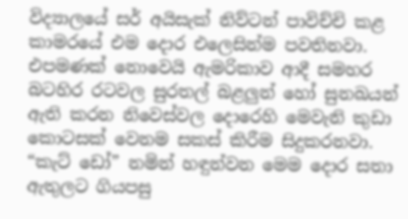විද්‍යාලයේ සර් අයිසැක් නිව්ටන් පාවිච්චි කළ කාමරයේ එම දොර එලෙසින්ම පවතිනවා. එපමණක් නොවෙයි ඇමරිකාව ආදී සමහර බටහිර රටවල සුරතල් බළලුන් හෝ සුනඛයන් ඇති කරන නිවෙස්වල දොරෙහි මෙවැනි කුඩා කොටසක් වෙනම සකස් කිරීම සිදුකරනවා. “කැට් ඩෝ” නමින් හඳුන්වන මෙම දොර සතා ඇතුලට ගියපසු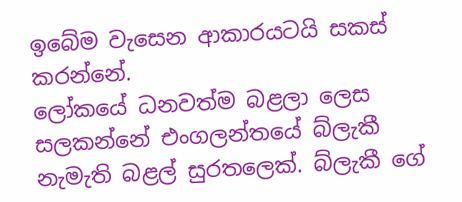ඉබේම වැසෙන ආකාරයටයි සකස් කරන්නේ.
ලෝකයේ ධනවත්ම බළලා ලෙස සලකන්නේ එංගලන්තයේ බ්ලැකී නැමැති බළල් සුරතලෙක්. බ්ලැකී ගේ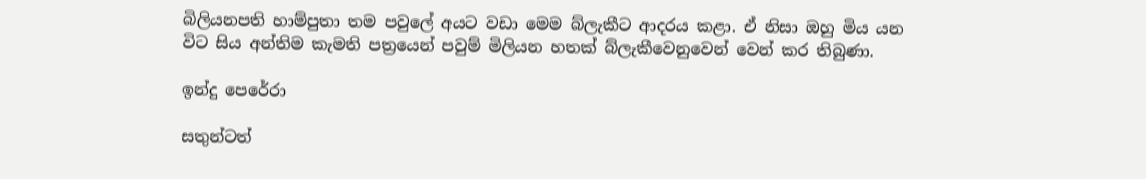බිලියනපති හාම්පුතා තම පවුලේ අයට වඩා මෙම බ්ලැකීට ආදරය කළා. ඒ නිසා ඔහු මිය යන විට සිය අන්තිම කැමති පත්‍රයෙන් පවුම් මිලියන හතක් බ්ලැකීවෙනුවෙන් වෙන් කර තිබුණා.

ඉන්දු පෙරේරා

සතුන්ටත්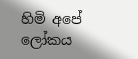හිමි අපේ ලෝකය